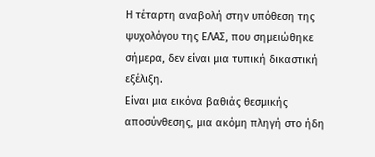Η τέταρτη αναβολή στην υπόθεση της ψυχολόγου της ΕΛΑΣ, που σημειώθηκε σήμερα, δεν είναι μια τυπική δικαστική εξέλιξη.
Είναι μια εικόνα βαθιάς θεσμικής αποσύνθεσης, μια ακόμη πληγή στο ήδη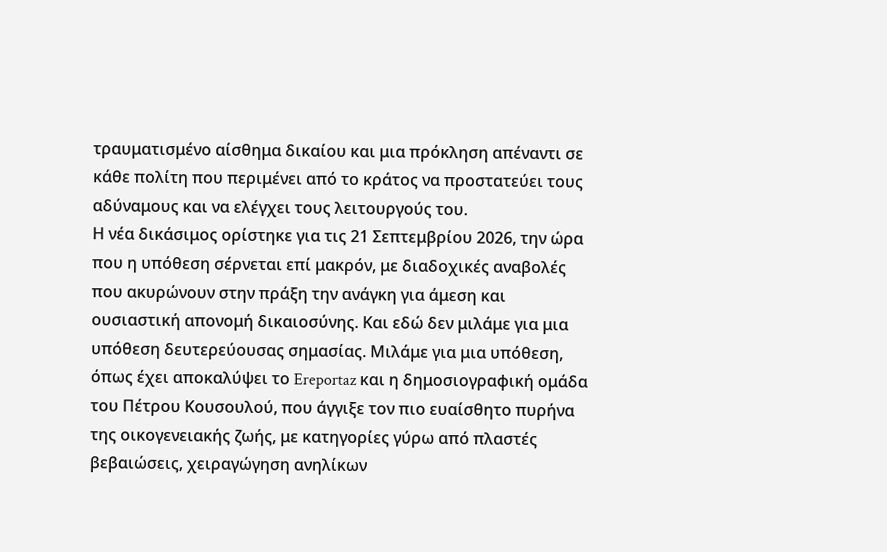τραυματισμένο αίσθημα δικαίου και μια πρόκληση απέναντι σε κάθε πολίτη που περιμένει από το κράτος να προστατεύει τους αδύναμους και να ελέγχει τους λειτουργούς του.
Η νέα δικάσιμος ορίστηκε για τις 21 Σεπτεμβρίου 2026, την ώρα που η υπόθεση σέρνεται επί μακρόν, με διαδοχικές αναβολές που ακυρώνουν στην πράξη την ανάγκη για άμεση και ουσιαστική απονομή δικαιοσύνης. Και εδώ δεν μιλάμε για μια υπόθεση δευτερεύουσας σημασίας. Μιλάμε για μια υπόθεση, όπως έχει αποκαλύψει το Ereportaz και η δημοσιογραφική ομάδα του Πέτρου Κουσουλού, που άγγιξε τον πιο ευαίσθητο πυρήνα της οικογενειακής ζωής, με κατηγορίες γύρω από πλαστές βεβαιώσεις, χειραγώγηση ανηλίκων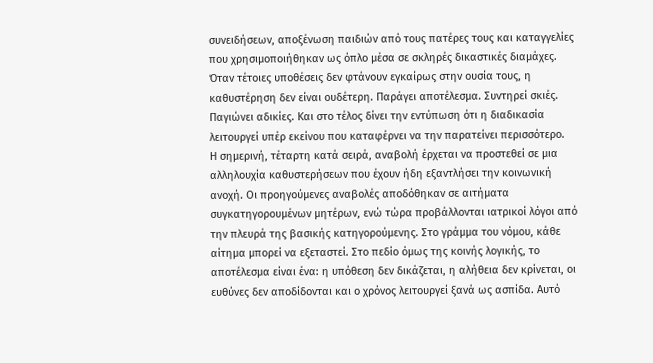συνειδήσεων, αποξένωση παιδιών από τους πατέρες τους και καταγγελίες που χρησιμοποιήθηκαν ως όπλο μέσα σε σκληρές δικαστικές διαμάχες.
Όταν τέτοιες υποθέσεις δεν φτάνουν εγκαίρως στην ουσία τους, η καθυστέρηση δεν είναι ουδέτερη. Παράγει αποτέλεσμα. Συντηρεί σκιές. Παγιώνει αδικίες. Και στο τέλος δίνει την εντύπωση ότι η διαδικασία λειτουργεί υπέρ εκείνου που καταφέρνει να την παρατείνει περισσότερο.
Η σημερινή, τέταρτη κατά σειρά, αναβολή έρχεται να προστεθεί σε μια αλληλουχία καθυστερήσεων που έχουν ήδη εξαντλήσει την κοινωνική ανοχή. Οι προηγούμενες αναβολές αποδόθηκαν σε αιτήματα συγκατηγορουμένων μητέρων, ενώ τώρα προβάλλονται ιατρικοί λόγοι από την πλευρά της βασικής κατηγορούμενης. Στο γράμμα του νόμου, κάθε αίτημα μπορεί να εξεταστεί. Στο πεδίο όμως της κοινής λογικής, το αποτέλεσμα είναι ένα: η υπόθεση δεν δικάζεται, η αλήθεια δεν κρίνεται, οι ευθύνες δεν αποδίδονται και ο χρόνος λειτουργεί ξανά ως ασπίδα. Αυτό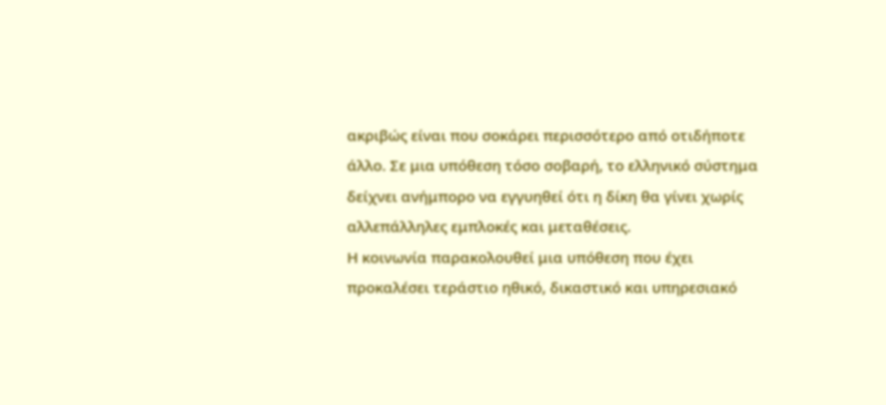ακριβώς είναι που σοκάρει περισσότερο από οτιδήποτε άλλο. Σε μια υπόθεση τόσο σοβαρή, το ελληνικό σύστημα δείχνει ανήμπορο να εγγυηθεί ότι η δίκη θα γίνει χωρίς αλλεπάλληλες εμπλοκές και μεταθέσεις.
Η κοινωνία παρακολουθεί μια υπόθεση που έχει προκαλέσει τεράστιο ηθικό, δικαστικό και υπηρεσιακό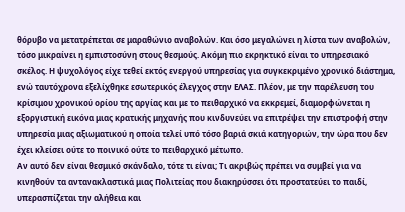θόρυβο να μετατρέπεται σε μαραθώνιο αναβολών. Και όσο μεγαλώνει η λίστα των αναβολών, τόσο μικραίνει η εμπιστοσύνη στους θεσμούς. Ακόμη πιο εκρηκτικό είναι το υπηρεσιακό σκέλος. Η ψυχολόγος είχε τεθεί εκτός ενεργού υπηρεσίας για συγκεκριμένο χρονικό διάστημα, ενώ ταυτόχρονα εξελίχθηκε εσωτερικός έλεγχος στην ΕΛΑΣ. Πλέον, με την παρέλευση του κρίσιμου χρονικού ορίου της αργίας και με το πειθαρχικό να εκκρεμεί, διαμορφώνεται η εξοργιστική εικόνα μιας κρατικής μηχανής που κινδυνεύει να επιτρέψει την επιστροφή στην υπηρεσία μιας αξιωματικού η οποία τελεί υπό τόσο βαριά σκιά κατηγοριών, την ώρα που δεν έχει κλείσει ούτε το ποινικό ούτε το πειθαρχικό μέτωπο.
Αν αυτό δεν είναι θεσμικό σκάνδαλο, τότε τι είναι; Τι ακριβώς πρέπει να συμβεί για να κινηθούν τα αντανακλαστικά μιας Πολιτείας που διακηρύσσει ότι προστατεύει το παιδί, υπερασπίζεται την αλήθεια και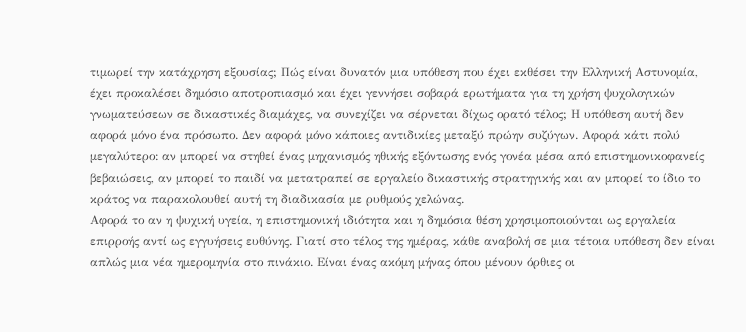τιμωρεί την κατάχρηση εξουσίας; Πώς είναι δυνατόν μια υπόθεση που έχει εκθέσει την Ελληνική Αστυνομία, έχει προκαλέσει δημόσιο αποτροπιασμό και έχει γεννήσει σοβαρά ερωτήματα για τη χρήση ψυχολογικών γνωματεύσεων σε δικαστικές διαμάχες, να συνεχίζει να σέρνεται δίχως ορατό τέλος; Η υπόθεση αυτή δεν αφορά μόνο ένα πρόσωπο. Δεν αφορά μόνο κάποιες αντιδικίες μεταξύ πρώην συζύγων. Αφορά κάτι πολύ μεγαλύτερο: αν μπορεί να στηθεί ένας μηχανισμός ηθικής εξόντωσης ενός γονέα μέσα από επιστημονικοφανείς βεβαιώσεις, αν μπορεί το παιδί να μετατραπεί σε εργαλείο δικαστικής στρατηγικής και αν μπορεί το ίδιο το κράτος να παρακολουθεί αυτή τη διαδικασία με ρυθμούς χελώνας.
Αφορά το αν η ψυχική υγεία, η επιστημονική ιδιότητα και η δημόσια θέση χρησιμοποιούνται ως εργαλεία επιρροής αντί ως εγγυήσεις ευθύνης. Γιατί στο τέλος της ημέρας, κάθε αναβολή σε μια τέτοια υπόθεση δεν είναι απλώς μια νέα ημερομηνία στο πινάκιο. Είναι ένας ακόμη μήνας όπου μένουν όρθιες οι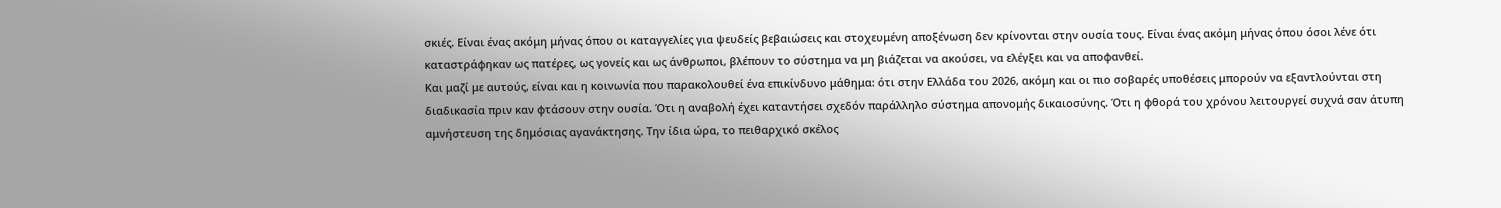σκιές. Είναι ένας ακόμη μήνας όπου οι καταγγελίες για ψευδείς βεβαιώσεις και στοχευμένη αποξένωση δεν κρίνονται στην ουσία τους. Είναι ένας ακόμη μήνας όπου όσοι λένε ότι καταστράφηκαν ως πατέρες, ως γονείς και ως άνθρωποι, βλέπουν το σύστημα να μη βιάζεται να ακούσει, να ελέγξει και να αποφανθεί.
Και μαζί με αυτούς, είναι και η κοινωνία που παρακολουθεί ένα επικίνδυνο μάθημα: ότι στην Ελλάδα του 2026, ακόμη και οι πιο σοβαρές υποθέσεις μπορούν να εξαντλούνται στη διαδικασία πριν καν φτάσουν στην ουσία. Ότι η αναβολή έχει καταντήσει σχεδόν παράλληλο σύστημα απονομής δικαιοσύνης. Ότι η φθορά του χρόνου λειτουργεί συχνά σαν άτυπη αμνήστευση της δημόσιας αγανάκτησης. Την ίδια ώρα, το πειθαρχικό σκέλος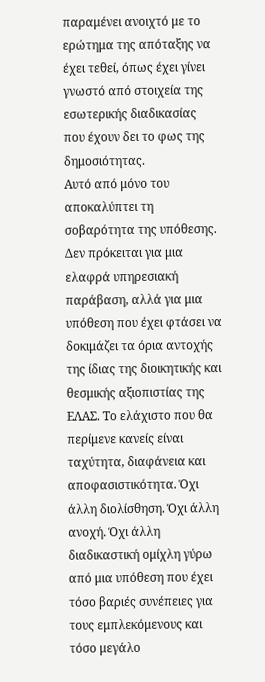παραμένει ανοιχτό με το ερώτημα της απόταξης να έχει τεθεί, όπως έχει γίνει γνωστό από στοιχεία της εσωτερικής διαδικασίας που έχουν δει το φως της δημοσιότητας.
Αυτό από μόνο του αποκαλύπτει τη σοβαρότητα της υπόθεσης. Δεν πρόκειται για μια ελαφρά υπηρεσιακή παράβαση, αλλά για μια υπόθεση που έχει φτάσει να δοκιμάζει τα όρια αντοχής της ίδιας της διοικητικής και θεσμικής αξιοπιστίας της ΕΛΑΣ. Το ελάχιστο που θα περίμενε κανείς είναι ταχύτητα, διαφάνεια και αποφασιστικότητα. Όχι άλλη διολίσθηση. Όχι άλλη ανοχή. Όχι άλλη διαδικαστική ομίχλη γύρω από μια υπόθεση που έχει τόσο βαριές συνέπειες για τους εμπλεκόμενους και τόσο μεγάλο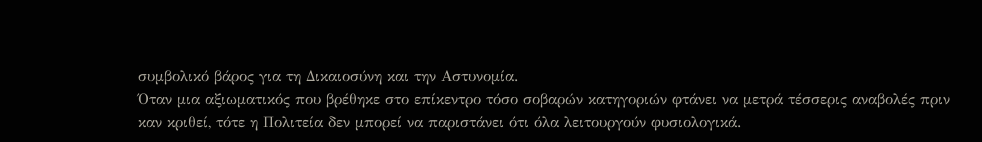συμβολικό βάρος για τη Δικαιοσύνη και την Αστυνομία.
Όταν μια αξιωματικός που βρέθηκε στο επίκεντρο τόσο σοβαρών κατηγοριών φτάνει να μετρά τέσσερις αναβολές πριν καν κριθεί, τότε η Πολιτεία δεν μπορεί να παριστάνει ότι όλα λειτουργούν φυσιολογικά.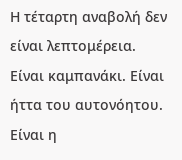Η τέταρτη αναβολή δεν είναι λεπτομέρεια. Είναι καμπανάκι. Είναι ήττα του αυτονόητου.
Είναι η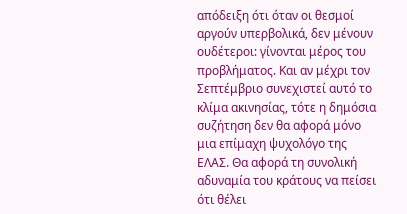απόδειξη ότι όταν οι θεσμοί αργούν υπερβολικά, δεν μένουν ουδέτεροι: γίνονται μέρος του προβλήματος. Και αν μέχρι τον Σεπτέμβριο συνεχιστεί αυτό το κλίμα ακινησίας, τότε η δημόσια συζήτηση δεν θα αφορά μόνο μια επίμαχη ψυχολόγο της ΕΛΑΣ. Θα αφορά τη συνολική αδυναμία του κράτους να πείσει ότι θέλει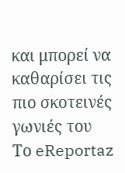και μπορεί να καθαρίσει τις πιο σκοτεινές γωνιές του
Το eReportaz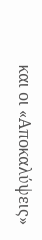και οι «Αποκαλύψεις»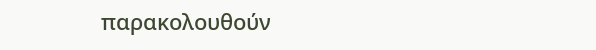παρακολουθούν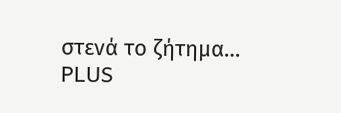στενά το ζήτημα…
PLUS